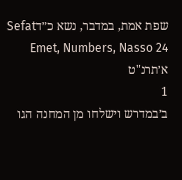שפת אמת, במדבר, נשא כ״דSefat Emet, Numbers, Nasso 24
א׳תרנ"ט
1
ב׳במדרש וישלחו מן המחנה הגו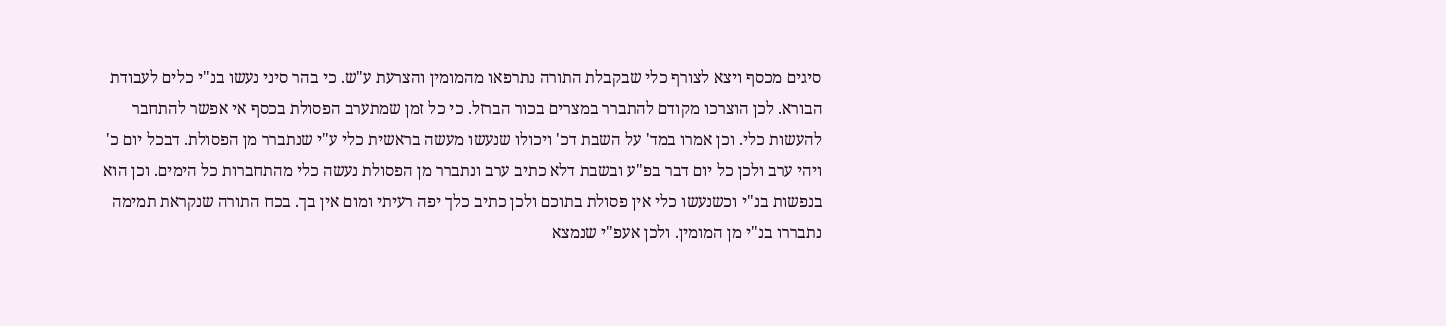סיגים מכסף ויצא לצורף כלי שבקבלת התורה נתרפאו מהמומין והצרעת ע"ש. כי בהר סיני נעשו בנ"י כלים לעבודת הבורא. לכן הוצרכו מקודם להתברר במצרים בכור הברזל. כי כל זמן שמתערב הפסולת בכסף אי אפשר להתחבר להעשות כלי. וכן אמרו במד' על השבת דכ' ויכולו שנעשו מעשה בראשית כלי ע"י שנתברר מן הפסולת. דבכל יום כ' ויהי ערב ולכן כל יום דבר בפ"ע ובשבת דלא כתיב ערב ונתברר מן הפסולת נעשה כלי מהתחברות כל הימים. וכן הוא בנפשות בנ"י וכשנעשו כלי אין פסולת בתוכם ולכן כתיב כלך יפה רעיתי ומום אין בך. בכח התורה שנקראת תמימה נתבררו בנ"י מן המומין. ולכן אעפ"י שנמצא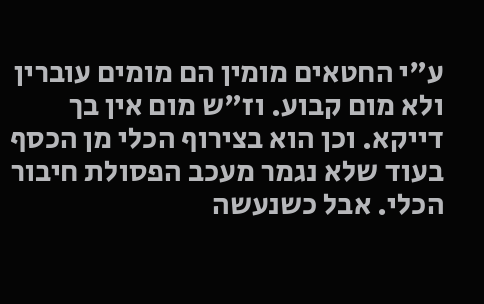ע"י החטאים מומין הם מומים עוברין ולא מום קבוע. וז"ש מום אין בך דייקא. וכן הוא בצירוף הכלי מן הכסף בעוד שלא נגמר מעכב הפסולת חיבור הכלי. אבל כשנעשה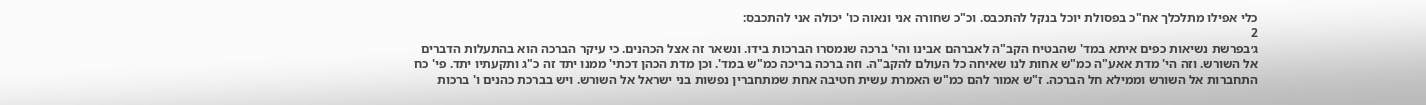כלי אפילו מתלכלך אח"כ בפסולת יוכל בנקל להתכבס. וכ"כ שחורה אני ונאוה כו' יכולה אני להתכבס:
2
ג׳בפרשת נשיאות כפים איתא במד' שהבטיח הקב"ה לאברהם אבינו והי' ברכה שנמסרו הברכות בידו. ונשאר זה אצל הכהנים. כי עיקר הברכה הוא בהתעלות הדברים אל השורש. וזה הי' מדת אאע"ה כמ"ש אחות לנו שאיחה כל העולם להקב"ה. וזה ברכה בריכה כמ"ש במד'. וכן מדת הכהן דכתי' ממנו יתד זה כ"ג ותקעתיו יתד. פי' כח התחברות אל השורש וממילא חל הברכה. ז"ש אמור להם כמ"ש האמרת עשית חטיבה אחת שמתחברין נפשות בני ישראל אל השורש. ויש בברכת כהנים ו' ברכות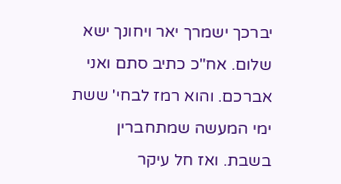יברכך ישמרך יאר ויחונך ישא שלום. אח"כ כתיב סתם ואני אברכם. והוא רמז לבחי' ששת ימי המעשה שמתחברין בשבת. ואז חל עיקר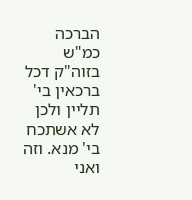הברכה כמ"ש בזוה"ק דכל ברכאין בי' תליין ולכן לא אשתכח בי' מנא. וזה ואני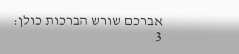אברכם שורש הברכות כולן:
3